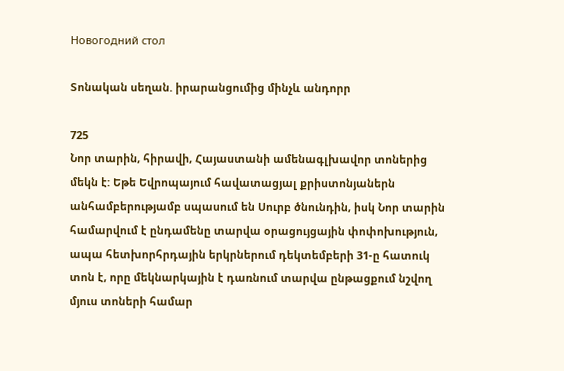Новогодний стол

Տոնական սեղան. իրարանցումից մինչև անդորր

725
Նոր տարին, հիրավի, Հայաստանի ամենագլխավոր տոներից մեկն է: Եթե Եվրոպայում հավատացյալ քրիստոնյաներն անհամբերությամբ սպասում են Սուրբ ծնունդին, իսկ Նոր տարին համարվում է ընդամենը տարվա օրացույցային փոփոխություն, ապա հետխորհրդային երկրներում դեկտեմբերի 31-ը հատուկ տոն է, որը մեկնարկային է դառնում տարվա ընթացքում նշվող մյուս տոների համար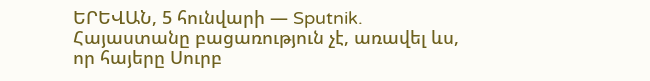ԵՐԵՎԱՆ, 5 հունվարի — Sputnik. Հայաստանը բացառություն չէ, առավել ևս, որ հայերը Սուրբ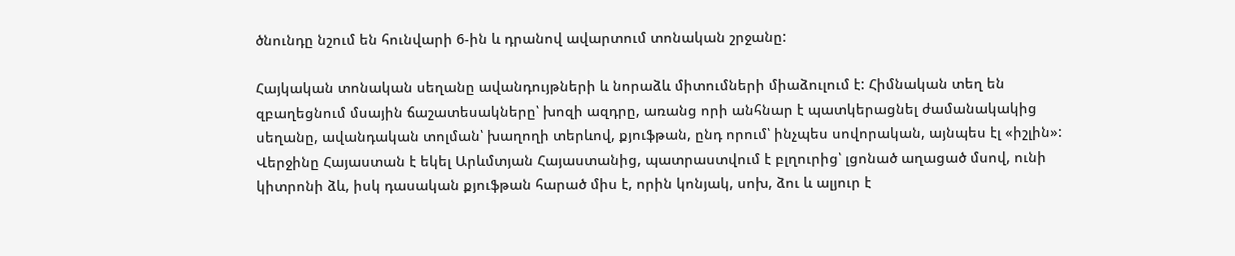ծնունդը նշում են հունվարի 6-ին և դրանով ավարտում տոնական շրջանը:

Հայկական տոնական սեղանը ավանդույթների և նորաձև միտումների միաձուլում է: Հիմնական տեղ են զբաղեցնում մսային ճաշատեսակները՝ խոզի ազդրը, առանց որի անհնար է պատկերացնել ժամանակակից սեղանը, ավանդական տոլման՝ խաղողի տերևով, քյուֆթան, ընդ որում՝ ինչպես սովորական, այնպես էլ «իշլին»: Վերջինը Հայաստան է եկել Արևմտյան Հայաստանից, պատրաստվում է բլղուրից՝ լցոնած աղացած մսով, ունի կիտրոնի ձև, իսկ դասական քյուֆթան հարած միս է, որին կոնյակ, սոխ, ձու և ալյուր է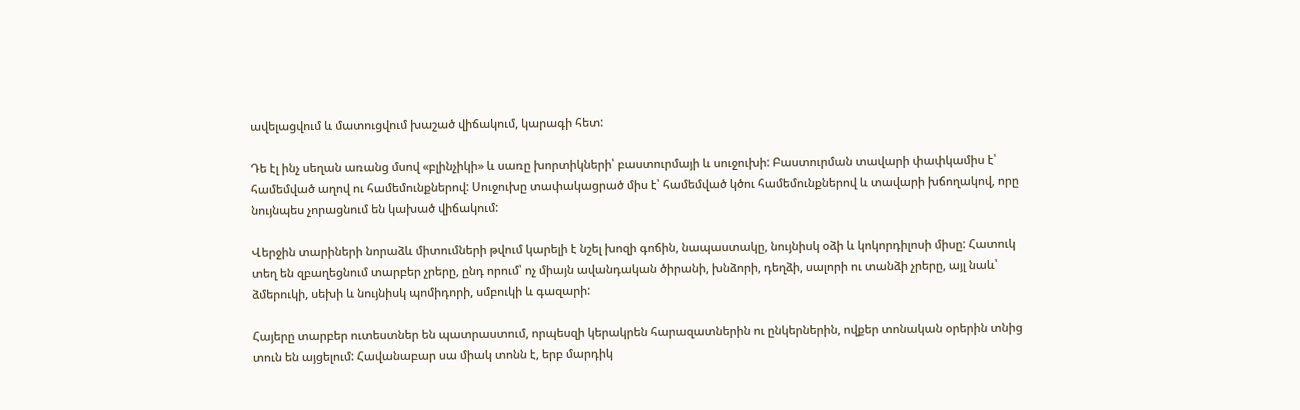ավելացվում և մատուցվում խաշած վիճակում, կարագի հետ:

Դե էլ ինչ սեղան առանց մսով «բլինչիկի» և սառը խորտիկների՝ բաստուրմայի և սուջուխի: Բաստուրման տավարի փափկամիս է՝ համեմված աղով ու համեմունքներով: Սուջուխը տափակացրած միս է՝ համեմված կծու համեմունքներով և տավարի խճողակով, որը նույնպես չորացնում են կախած վիճակում:

Վերջին տարիների նորաձև միտումների թվում կարելի է նշել խոզի գոճին, նապաստակը, նույնիսկ օձի և կոկորդիլոսի միսը: Հատուկ տեղ են զբաղեցնում տարբեր չրերը, ընդ որում՝ ոչ միայն ավանդական ծիրանի, խնձորի, դեղձի, սալորի ու տանձի չրերը, այլ նաև՝ ձմերուկի, սեխի և նույնիսկ պոմիդորի, սմբուկի և գազարի:

Հայերը տարբեր ուտեստներ են պատրաստում, որպեսզի կերակրեն հարազատներին ու ընկերներին, ովքեր տոնական օրերին տնից տուն են այցելում: Հավանաբար սա միակ տոնն է, երբ մարդիկ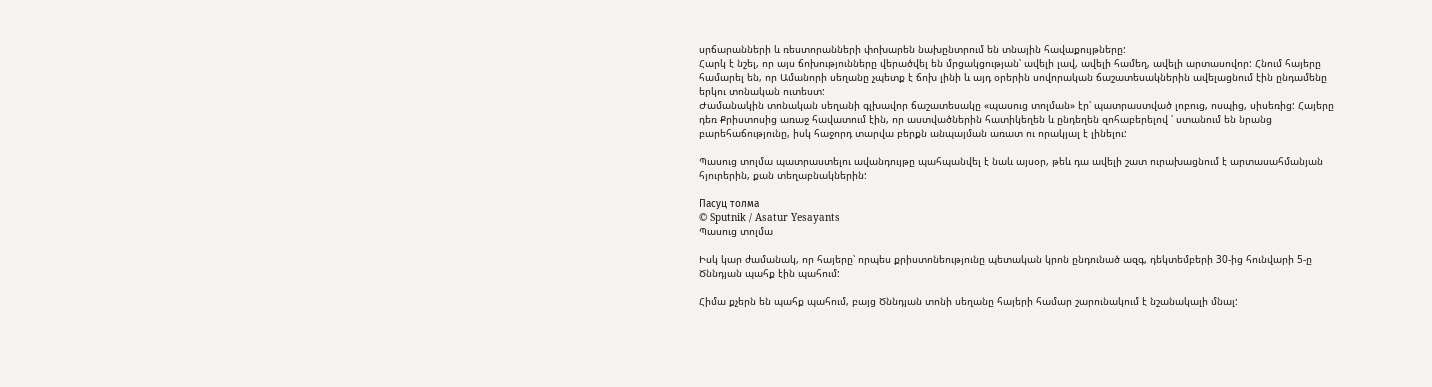սրճարանների և ռեստորանների փոխարեն նախընտրում են տնային հավաքույթները:
Հարկ է նշել, որ այս ճոխությունները վերածվել են մրցակցության՝ ավելի լավ, ավելի համեղ, ավելի արտասովոր: Հնում հայերը համարել են, որ Ամանորի սեղանը չպետք է ճոխ լինի և այդ օրերին սովորական ճաշատեսակներին ավելացնում էին ընդամենը երկու տոնական ուտեստ:
Ժամանակին տոնական սեղանի գլխավոր ճաշատեսակը «պասուց տոլման» էր՝ պատրաստված լոբուց, ոսպից, սիսեռից: Հայերը դեռ Քրիստոսից առաջ հավատում էին, որ աստվածներին հատիկեղեն և ընդեղեն զոհաբերելով ՝ ստանում են նրանց բարեհաճությունը, իսկ հաջորդ տարվա բերքն անպայման առատ ու որակյալ է լինելու:

Պասուց տոլմա պատրաստելու ավանդույթը պահպանվել է նաև այսօր, թեև դա ավելի շատ ուրախացնում է արտասահմանյան հյուրերին, քան տեղաբնակներին:

Пасуц толма
© Sputnik / Asatur Yesayants
Պասուց տոլմա

Իսկ կար ժամանակ, որ հայերը՝ որպես քրիստոնեությունը պետական կրոն ընդունած ազգ, դեկտեմբերի 30-ից հունվարի 5-ը Ծննդյան պահք էին պահում:

Հիմա քչերն են պահք պահում, բայց Ծննդյան տոնի սեղանը հայերի համար շարունակում է նշանակալի մնալ: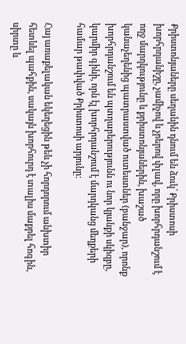Քրիստոնյաները սեղանին դնում են ձուկ՝ Քրիստոսի խորհրդանիշը, չամիչով և չրերով փլավ, որը խորհրդանշում է ողջ մարդկությունը և քրիստոնյաներին, խաշած կանաչեղենից պատրաստված ուտեստներ (բանջար), որոնք խորհրդանշում են պտղաբերությունն ու նոր կյանքի սկիզբը, կարմիր գինի, որն էլ խորհրդանշում է մարդկանց մեղքերի համար թափված Քրիստոսի արյունը:

Հայ առաքելական եկեղեցին թեև չի հորդորում անխտիր հետևել պահքին, սակայն խորհուրդ է տալիս մաքրել հոգին, սիրտը և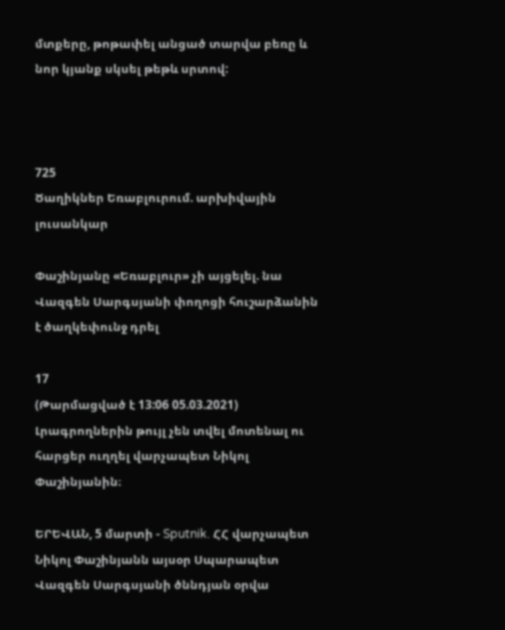մտքերը, թոթափել անցած տարվա բեռը և նոր կյանք սկսել թեթև սրտով:



725
Ծաղիկներ Եռաբլուրում. արխիվային լուսանկար

Փաշինյանը «Եռաբլուր» չի այցելել. նա Վազգեն Սարգսյանի փողոցի հուշարձանին է ծաղկեփունջ դրել

17
(Թարմացված է 13:06 05.03.2021)
Լրագրողներին թույլ չեն տվել մոտենալ ու հարցեր ուղղել վարչապետ Նիկոլ Փաշինյանին։

ԵՐԵՎԱՆ, 5 մարտի - Sputnik. ՀՀ վարչապետ Նիկոլ Փաշինյանն այսօր Սպարապետ Վազգեն Սարգսյանի ծննդյան օրվա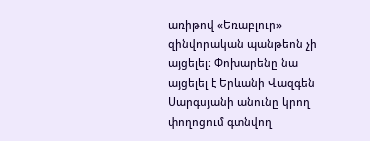առիթով «Եռաբլուր» զինվորական պանթեոն չի այցելել։ Փոխարենը նա այցելել է Երևանի Վազգեն Սարգսյանի անունը կրող փողոցում գտնվող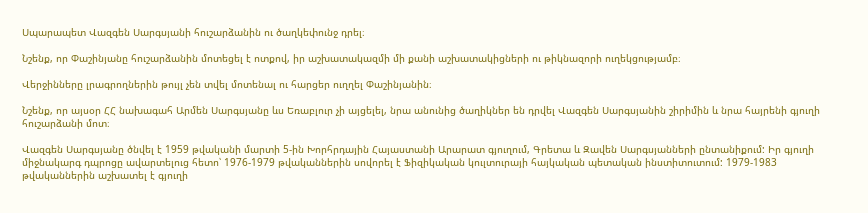Սպարապետ Վազգեն Սարգսյանի հուշարձանին ու ծաղկեփունջ դրել։

Նշենք, որ Փաշինյանը հուշարձանին մոտեցել է ոտքով, իր աշխատակազմի մի քանի աշխատակիցների ու թիկնազորի ուղեկցությամբ։

Վերջինները լրագրողներին թույլ չեն տվել մոտենալ ու հարցեր ուղղել Փաշինյանին։

Նշենք, որ այսօր ՀՀ նախագահ Արմեն Սարգսյանը ևս Եռաբլուր չի այցելել, նրա անունից ծաղիկներ են դրվել Վազգեն Սարգսյանին շիրիմին և նրա հայրենի գյուղի հուշարձանի մոտ։

Վազգեն Սարգսյանը ծնվել է 1959 թվականի մարտի 5-ին Խորհրդային Հայաստանի Արարատ գյուղում, Գրետա և Զավեն Սարգսյանների ընտանիքում: Իր գյուղի միջնակարգ դպրոցը ավարտելուց հետո՝ 1976-1979 թվականներին սովորել է Ֆիզիկական կուլտուրայի հայկական պետական ինստիտուտում: 1979-1983 թվականներին աշխատել է գյուղի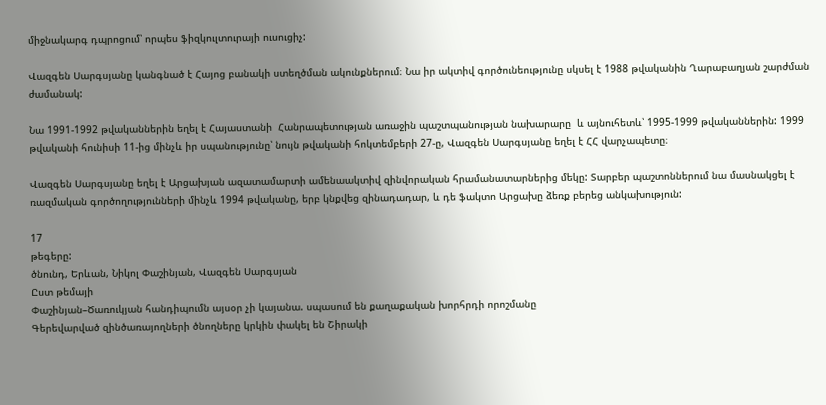միջնակարգ դպրոցում՝ որպես ֆիզկուլտուրայի ուսուցիչ:

Վազգեն Սարգսյանը կանգնած է Հայոց բանակի ստեղծման ակունքներում։ Նա իր ակտիվ գործունեությունը սկսել է 1988 թվականին Ղարաբաղյան շարժման ժամանակ:

Նա 1991-1992 թվականներին եղել է Հայաստանի  Հանրապետության առաջին պաշտպանության նախարարը  և այնուհետև՝ 1995-1999 թվականներին: 1999 թվականի հունիսի 11-ից մինչև իր սպանությունը՝ նույն թվականի հոկտեմբերի 27-ը, Վազգեն Սարգսյանը եղել է ՀՀ վարչապետը։

Վազգեն Սարգսյանը եղել է Արցախյան ազատամարտի ամենաակտիվ զինվորական հրամանատարներից մեկը: Տարբեր պաշտոններում նա մասնակցել է ռազմական գործողությունների մինչև 1994 թվականը, երբ կնքվեց զինադադար, և դե ֆակտո Արցախը ձեռք բերեց անկախություն:

17
թեգերը:
ծնունդ, Երևան, Նիկոլ Փաշինյան, Վազգեն Սարգսյան
Ըստ թեմայի
Փաշինյան–Ծառուկյան հանդիպումն այսօր չի կայանա. սպասում են քաղաքական խորհրդի որոշմանը
Գերեվարված զինծառայողների ծնողները կրկին փակել են Շիրակի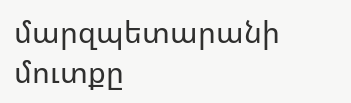մարզպետարանի մուտքը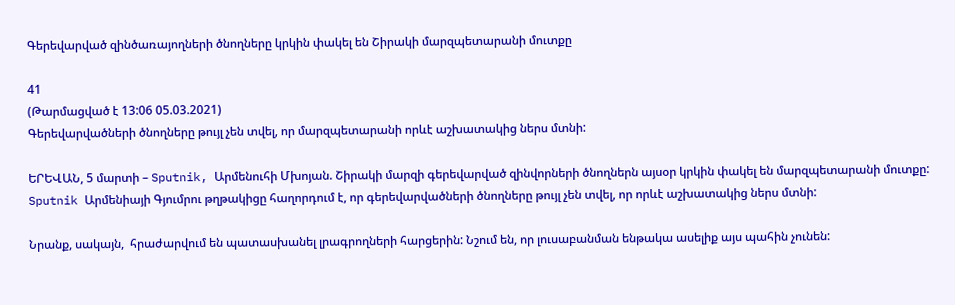Գերեվարված զինծառայողների ծնողները կրկին փակել են Շիրակի մարզպետարանի մուտքը

41
(Թարմացված է 13:06 05.03.2021)
Գերեվարվածների ծնողները թույլ չեն տվել, որ մարզպետարանի որևէ աշխատակից ներս մտնի:

ԵՐԵՎԱՆ, 5 մարտի – Sputnik, Արմենուհի Մխոյան. Շիրակի մարզի գերեվարված զինվորների ծնողներն այսօր կրկին փակել են մարզպետարանի մուտքը: Sputnik Արմենիայի Գյումրու թղթակիցը հաղորդում է, որ գերեվարվածների ծնողները թույլ չեն տվել, որ որևէ աշխատակից ներս մտնի:

Նրանք, սակայն,  հրաժարվում են պատասխանել լրագրողների հարցերին: Նշում են, որ լուսաբանման ենթակա ասելիք այս պահին չունեն: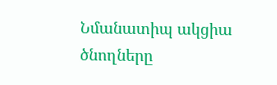Նմանատիպ ակցիա ծնողները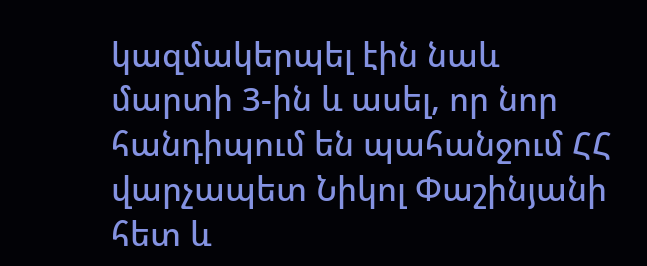կազմակերպել էին նաև մարտի 3-ին և ասել, որ նոր հանդիպում են պահանջում ՀՀ վարչապետ Նիկոլ Փաշինյանի հետ և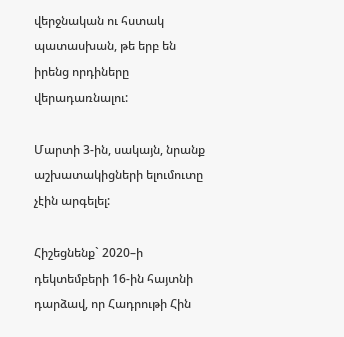վերջնական ու հստակ պատասխան, թե երբ են իրենց որդիները վերադառնալու:

Մարտի 3-ին, սակայն, նրանք աշխատակիցների ելումուտը չէին արգելել:

Հիշեցնենք` 2020–ի դեկտեմբերի 16-ին հայտնի դարձավ, որ Հադրութի Հին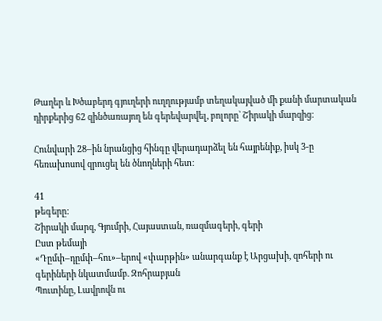Թաղեր և Խծաբերդ գյուղերի ուղղությամբ տեղակայված մի քանի մարտական դիրքերից 62 զինծառայող են գերեվարվել, բոլորը` Շիրակի մարզից։

Հունվարի 28–ին նրանցից հինգը վերադարձել են հայրենիք, իսկ 3-ը հեռախոսով զրուցել են ծնողների հետ։

41
թեգերը:
Շիրակի մարզ, Գյումրի, Հայաստան, ռազմագերի, գերի
Ըստ թեմայի
«Դըմփ–դըմփ–հու»–երով «փարթին» անարգանք է Արցախի, զոհերի ու գերիների նկատմամբ. Զոհրաբյան
Պուտինը, Լավրովն ու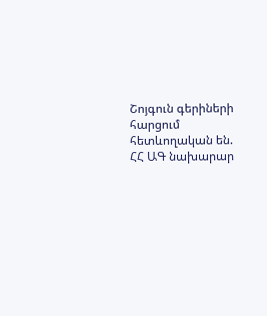Շոյգուն գերիների հարցում հետևողական են. ՀՀ ԱԳ նախարար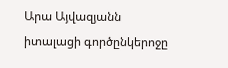Արա Այվազյանն իտալացի գործընկերոջը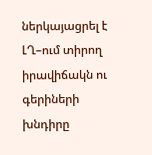ներկայացրել է ԼՂ–ում տիրող իրավիճակն ու գերիների խնդիրը